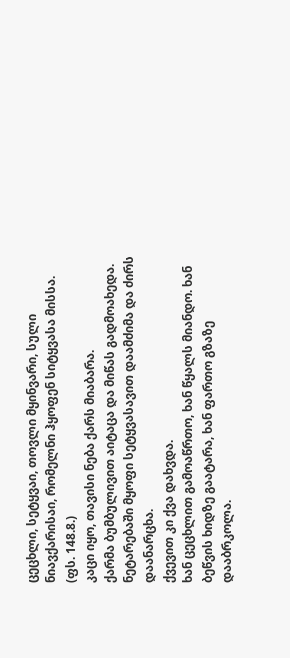ცეცხლი, სეტყვაი, თოვლი მყინვარი, სული ნიავქარისაი, რომელნი ჰყოფენ სიტყვასა მისსა.
(ფს. 148.8.)
კაცი იყო, თავისი ნება ქარს მიაბარა.
ქარმა ბუმბულივით აიტაცა და მიწას გადმოახედა.
ნეტარებაში მყოფი სეტყვასავით დაამძიმა და ძირს დაანარცხა.
ქვევით კი ქვა დახვდა.
ხან ცეცხლით გამოაწრთო, ხან წყალს მიანდო. ხან ბეწვის ხიდზე გაატარა, ხან ფართო გზაზე დააბრკოლა.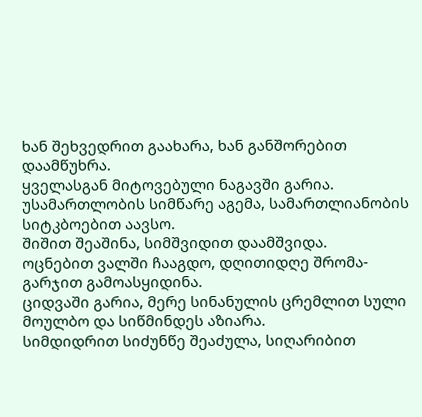ხან შეხვედრით გაახარა, ხან განშორებით დაამწუხრა.
ყველასგან მიტოვებული ნაგავში გარია.
უსამართლობის სიმწარე აგემა, სამართლიანობის სიტკბოებით აავსო.
შიშით შეაშინა, სიმშვიდით დაამშვიდა.
ოცნებით ვალში ჩააგდო, დღითიდღე შრომა-გარჯით გამოასყიდინა.
ციდვაში გარია, მერე სინანულის ცრემლით სული მოულბო და სიწმინდეს აზიარა.
სიმდიდრით სიძუნწე შეაძულა, სიღარიბით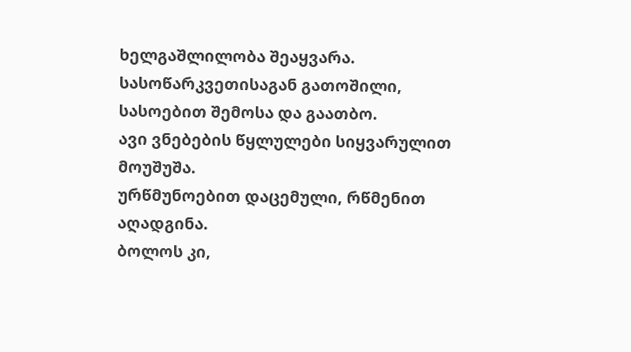ხელგაშლილობა შეაყვარა.
სასოწარკვეთისაგან გათოშილი, სასოებით შემოსა და გაათბო.
ავი ვნებების წყლულები სიყვარულით მოუშუშა.
ურწმუნოებით დაცემული, რწმენით აღადგინა.
ბოლოს კი,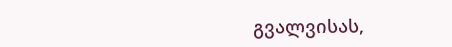გვალვისას,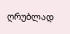ღრუბლად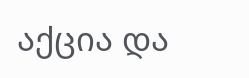აქცია და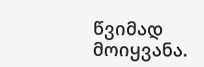წვიმად მოიყვანა.